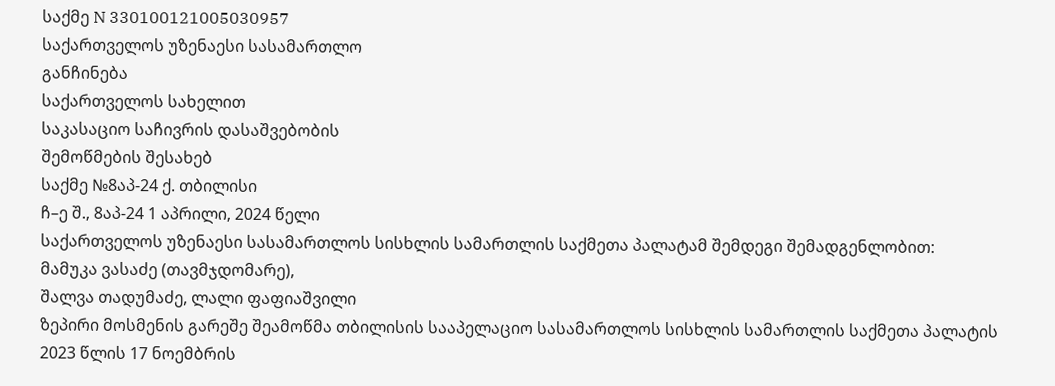საქმე N 330100121005030957
საქართველოს უზენაესი სასამართლო
განჩინება
საქართველოს სახელით
საკასაციო საჩივრის დასაშვებობის
შემოწმების შესახებ
საქმე №8აპ-24 ქ. თბილისი
ჩ–ე შ., 8აპ-24 1 აპრილი, 2024 წელი
საქართველოს უზენაესი სასამართლოს სისხლის სამართლის საქმეთა პალატამ შემდეგი შემადგენლობით:
მამუკა ვასაძე (თავმჯდომარე),
შალვა თადუმაძე, ლალი ფაფიაშვილი
ზეპირი მოსმენის გარეშე შეამოწმა თბილისის სააპელაციო სასამართლოს სისხლის სამართლის საქმეთა პალატის 2023 წლის 17 ნოემბრის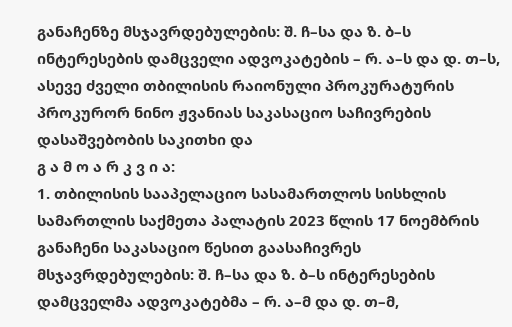განაჩენზე მსჯავრდებულების: შ. ჩ–სა და ზ. ბ–ს ინტერესების დამცველი ადვოკატების – რ. ა–ს და დ. თ–ს, ასევე ძველი თბილისის რაიონული პროკურატურის პროკურორ ნინო ჟვანიას საკასაციო საჩივრების დასაშვებობის საკითხი და
გ ა მ ო ა რ კ ვ ი ა:
1. თბილისის სააპელაციო სასამართლოს სისხლის სამართლის საქმეთა პალატის 2023 წლის 17 ნოემბრის განაჩენი საკასაციო წესით გაასაჩივრეს მსჯავრდებულების: შ. ჩ–სა და ზ. ბ–ს ინტერესების დამცველმა ადვოკატებმა – რ. ა–მ და დ. თ–მ,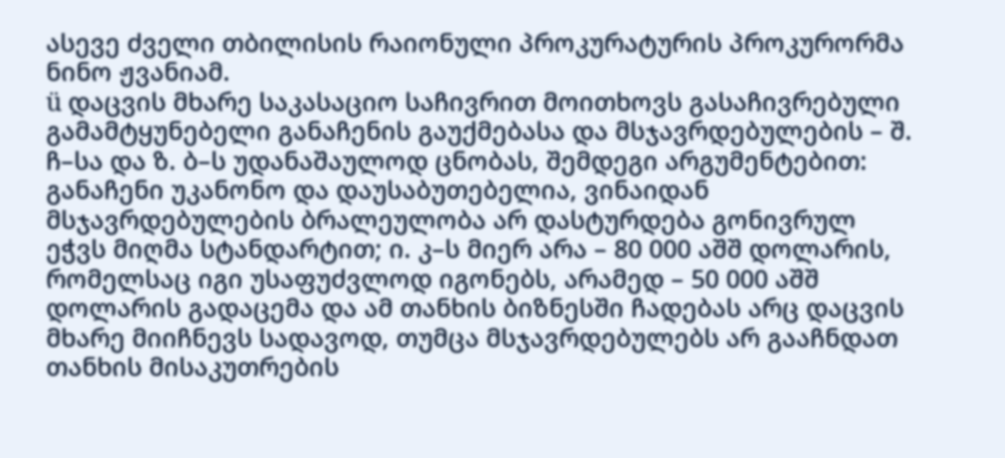ასევე ძველი თბილისის რაიონული პროკურატურის პროკურორმა ნინო ჟვანიამ.
ü დაცვის მხარე საკასაციო საჩივრით მოითხოვს გასაჩივრებული გამამტყუნებელი განაჩენის გაუქმებასა და მსჯავრდებულების – შ. ჩ–სა და ზ. ბ–ს უდანაშაულოდ ცნობას, შემდეგი არგუმენტებით: განაჩენი უკანონო და დაუსაბუთებელია, ვინაიდან მსჯავრდებულების ბრალეულობა არ დასტურდება გონივრულ ეჭვს მიღმა სტანდარტით; ი. კ–ს მიერ არა – 80 000 აშშ დოლარის, რომელსაც იგი უსაფუძვლოდ იგონებს, არამედ – 50 000 აშშ დოლარის გადაცემა და ამ თანხის ბიზნესში ჩადებას არც დაცვის მხარე მიიჩნევს სადავოდ, თუმცა მსჯავრდებულებს არ გააჩნდათ თანხის მისაკუთრების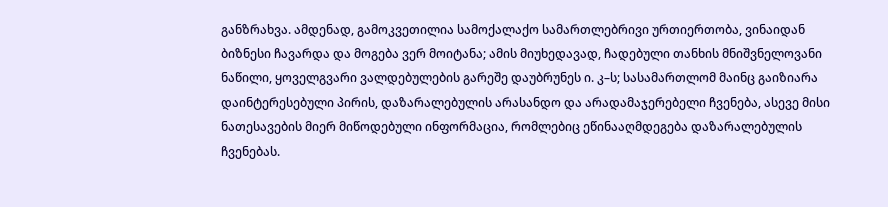განზრახვა. ამდენად, გამოკვეთილია სამოქალაქო სამართლებრივი ურთიერთობა, ვინაიდან ბიზნესი ჩავარდა და მოგება ვერ მოიტანა; ამის მიუხედავად, ჩადებული თანხის მნიშვნელოვანი ნაწილი, ყოველგვარი ვალდებულების გარეშე დაუბრუნეს ი. კ–ს; სასამართლომ მაინც გაიზიარა დაინტერესებული პირის, დაზარალებულის არასანდო და არადამაჯერებელი ჩვენება, ასევე მისი ნათესავების მიერ მიწოდებული ინფორმაცია, რომლებიც ეწინააღმდეგება დაზარალებულის ჩვენებას.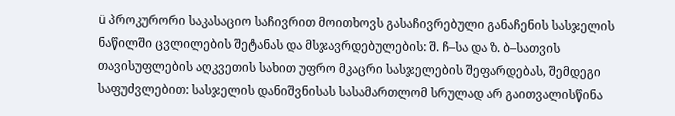ü პროკურორი საკასაციო საჩივრით მოითხოვს გასაჩივრებული განაჩენის სასჯელის ნაწილში ცვლილების შეტანას და მსჯავრდებულების: შ. ჩ–სა და ზ. ბ–სათვის თავისუფლების აღკვეთის სახით უფრო მკაცრი სასჯელების შეფარდებას, შემდეგი საფუძვლებით: სასჯელის დანიშვნისას სასამართლომ სრულად არ გაითვალისწინა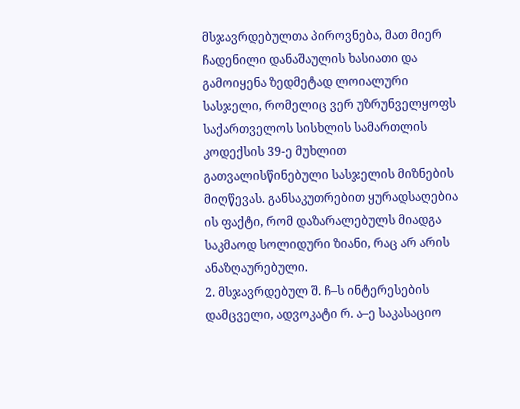მსჯავრდებულთა პიროვნება, მათ მიერ ჩადენილი დანაშაულის ხასიათი და გამოიყენა ზედმეტად ლოიალური სასჯელი, რომელიც ვერ უზრუნველყოფს საქართველოს სისხლის სამართლის კოდექსის 39-ე მუხლით გათვალისწინებული სასჯელის მიზნების მიღწევას. განსაკუთრებით ყურადსაღებია ის ფაქტი, რომ დაზარალებულს მიადგა საკმაოდ სოლიდური ზიანი, რაც არ არის ანაზღაურებული.
2. მსჯავრდებულ შ. ჩ–ს ინტერესების დამცველი, ადვოკატი რ. ა–ე საკასაციო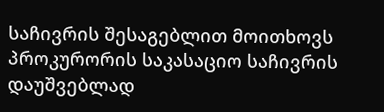საჩივრის შესაგებლით მოითხოვს პროკურორის საკასაციო საჩივრის დაუშვებლად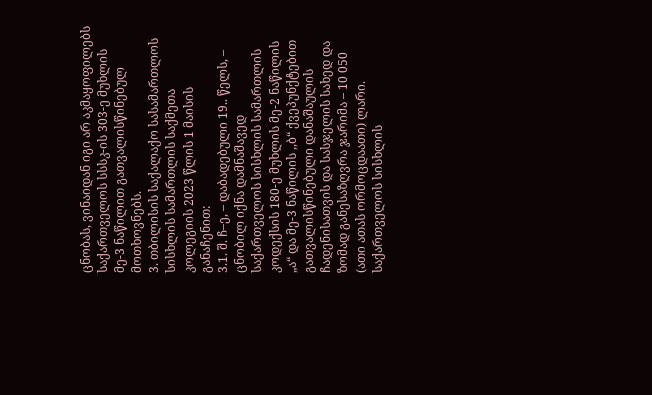ცნობას, ვინაიდან იგი არ აკმაყოფილებს საქართველოს სსსკ-ის 303-ე მუხლის მე-3 ნაწილით გათვალისწინებულ მოთხოვნებს.
3. თბილისის საქალაქო სასამართლოს სისხლის სამართლის საქმეთა კოლეგიის 2023 წლის 1 მაისის განაჩენით:
3.1. შ. ჩ–ე, – დაბადებული 19.. წელს, – ცნობილ იქნა დამნაშავედ საქართველოს სისხლის სამართლის კოდექსის 180-ე მუხლის მე-2 ნაწილის „ა“ და მე-3 ნაწილის ,,ბ“ ქვეპუნქტებით გათვალისწინებული დანაშაულის ჩადენისათვის და სასჯელის სახედ და ზომად განესაზღვრა ჯარიმა – 10 050 (ათი ათას ორმოცდაათი) ლარი.
საქართველოს სისხლის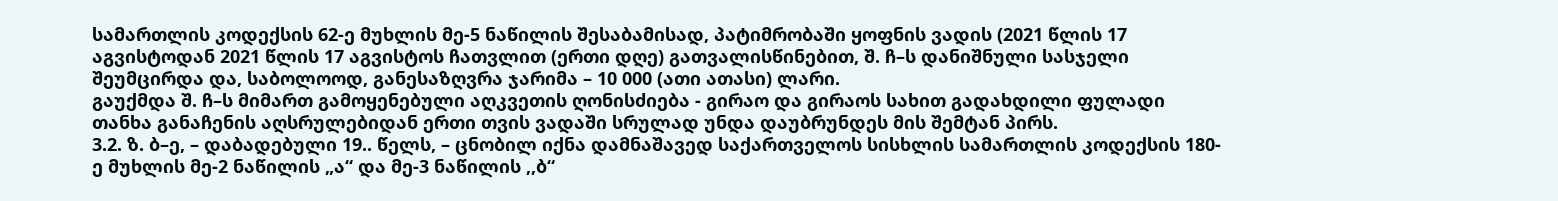სამართლის კოდექსის 62-ე მუხლის მე-5 ნაწილის შესაბამისად, პატიმრობაში ყოფნის ვადის (2021 წლის 17 აგვისტოდან 2021 წლის 17 აგვისტოს ჩათვლით (ერთი დღე) გათვალისწინებით, შ. ჩ–ს დანიშნული სასჯელი შეუმცირდა და, საბოლოოდ, განესაზღვრა ჯარიმა – 10 000 (ათი ათასი) ლარი.
გაუქმდა შ. ჩ–ს მიმართ გამოყენებული აღკვეთის ღონისძიება - გირაო და გირაოს სახით გადახდილი ფულადი თანხა განაჩენის აღსრულებიდან ერთი თვის ვადაში სრულად უნდა დაუბრუნდეს მის შემტან პირს.
3.2. ზ. ბ–ე, – დაბადებული 19.. წელს, – ცნობილ იქნა დამნაშავედ საქართველოს სისხლის სამართლის კოდექსის 180-ე მუხლის მე-2 ნაწილის „ა“ და მე-3 ნაწილის ,,ბ“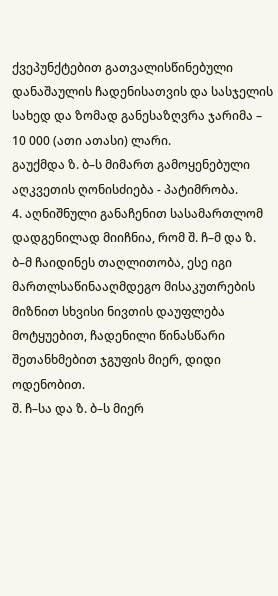ქვეპუნქტებით გათვალისწინებული დანაშაულის ჩადენისათვის და სასჯელის სახედ და ზომად განესაზღვრა ჯარიმა – 10 000 (ათი ათასი) ლარი.
გაუქმდა ზ. ბ–ს მიმართ გამოყენებული აღკვეთის ღონისძიება - პატიმრობა.
4. აღნიშნული განაჩენით სასამართლომ დადგენილად მიიჩნია, რომ შ. ჩ–მ და ზ. ბ–მ ჩაიდინეს თაღლითობა, ესე იგი მართლსაწინააღმდეგო მისაკუთრების მიზნით სხვისი ნივთის დაუფლება მოტყუებით, ჩადენილი წინასწარი შეთანხმებით ჯგუფის მიერ, დიდი ოდენობით.
შ. ჩ–სა და ზ. ბ–ს მიერ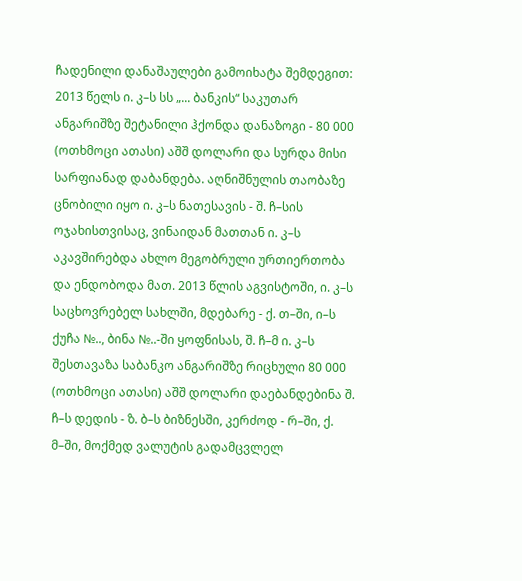ჩადენილი დანაშაულები გამოიხატა შემდეგით:
2013 წელს ი. კ–ს სს „... ბანკის“ საკუთარ ანგარიშზე შეტანილი ჰქონდა დანაზოგი - 80 000 (ოთხმოცი ათასი) აშშ დოლარი და სურდა მისი სარფიანად დაბანდება. აღნიშნულის თაობაზე ცნობილი იყო ი. კ–ს ნათესავის - შ. ჩ–სის ოჯახისთვისაც, ვინაიდან მათთან ი. კ–ს აკავშირებდა ახლო მეგობრული ურთიერთობა და ენდობოდა მათ. 2013 წლის აგვისტოში, ი. კ–ს საცხოვრებელ სახლში, მდებარე - ქ. თ–ში, ი–ს ქუჩა №.., ბინა №..-ში ყოფნისას, შ. ჩ–მ ი. კ–ს შესთავაზა საბანკო ანგარიშზე რიცხული 80 000 (ოთხმოცი ათასი) აშშ დოლარი დაებანდებინა შ. ჩ–ს დედის - ზ. ბ–ს ბიზნესში, კერძოდ - რ–ში, ქ. მ–ში, მოქმედ ვალუტის გადამცვლელ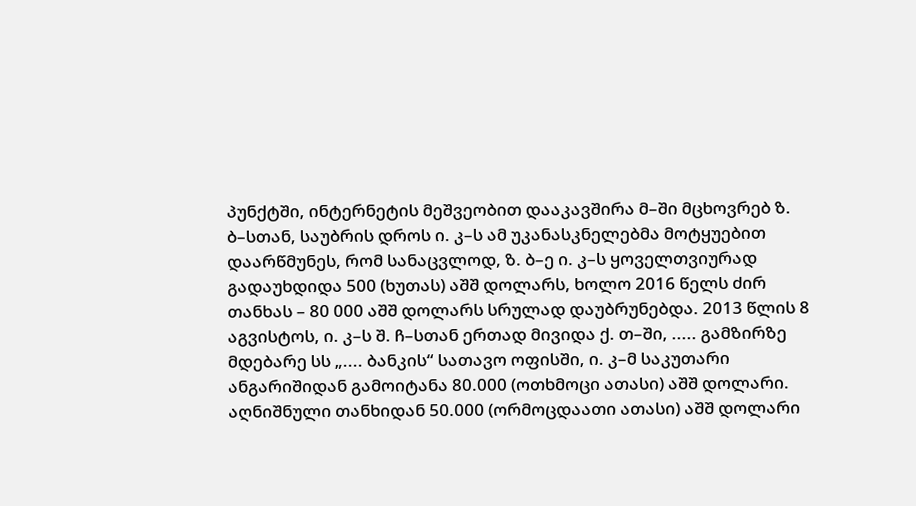პუნქტში, ინტერნეტის მეშვეობით დააკავშირა მ–ში მცხოვრებ ზ. ბ–სთან, საუბრის დროს ი. კ–ს ამ უკანასკნელებმა მოტყუებით დაარწმუნეს, რომ სანაცვლოდ, ზ. ბ–ე ი. კ–ს ყოველთვიურად გადაუხდიდა 500 (ხუთას) აშშ დოლარს, ხოლო 2016 წელს ძირ თანხას – 80 000 აშშ დოლარს სრულად დაუბრუნებდა. 2013 წლის 8 აგვისტოს, ი. კ–ს შ. ჩ–სთან ერთად მივიდა ქ. თ–ში, ..... გამზირზე მდებარე სს „.... ბანკის“ სათავო ოფისში, ი. კ–მ საკუთარი ანგარიშიდან გამოიტანა 80.000 (ოთხმოცი ათასი) აშშ დოლარი. აღნიშნული თანხიდან 50.000 (ორმოცდაათი ათასი) აშშ დოლარი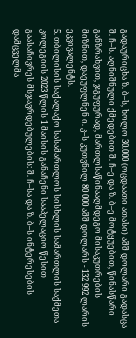გადაურიცხა ზ. ბ–ს, ხოლო 30.000 (ოცდაათი ათასი) აშშ დოლარი გადასცა შ. ჩ–ს. აღნიშნული ქმედებით შ. ჩ–ე და ზ. ბ–ე მოტყუებით, წინასწარი განზრახვით, ჯგუფურად, მართლსაწინააღმდეგო მისაკუთრების მიზნით, დაეუფლნენ ი. კ–ს კუთვნილ 80 000 აშშ დოლარს - 132 992 ლარის ეკვივალენტს.
5. თბილისის საქალაქო სასამართლოს სისხლის სამართლის საქმეთა კოლეგიის 2023 წლის 1 მაისის განაჩენი სააპელაციო წესით გაასაჩივრეს მსჯავრდებულების: შ. ჩ–სა და ზ. ბ–ს ინტერესების დამცველმა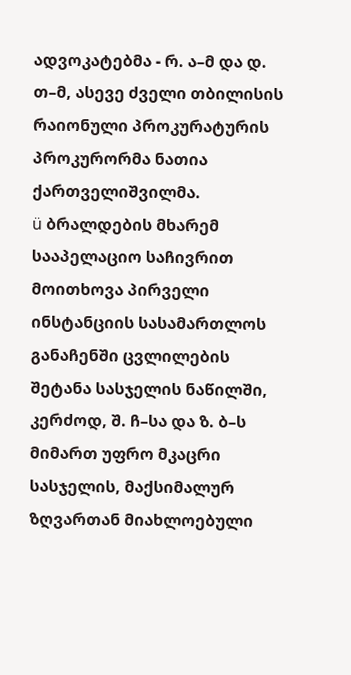ადვოკატებმა - რ. ა–მ და დ. თ–მ, ასევე ძველი თბილისის რაიონული პროკურატურის პროკურორმა ნათია ქართველიშვილმა.
ü ბრალდების მხარემ სააპელაციო საჩივრით მოითხოვა პირველი ინსტანციის სასამართლოს განაჩენში ცვლილების შეტანა სასჯელის ნაწილში, კერძოდ, შ. ჩ–სა და ზ. ბ–ს მიმართ უფრო მკაცრი სასჯელის, მაქსიმალურ ზღვართან მიახლოებული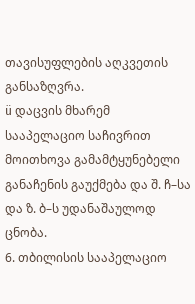თავისუფლების აღკვეთის განსაზღვრა.
ü დაცვის მხარემ სააპელაციო საჩივრით მოითხოვა გამამტყუნებელი განაჩენის გაუქმება და შ. ჩ–სა და ზ. ბ–ს უდანაშაულოდ ცნობა.
6. თბილისის სააპელაციო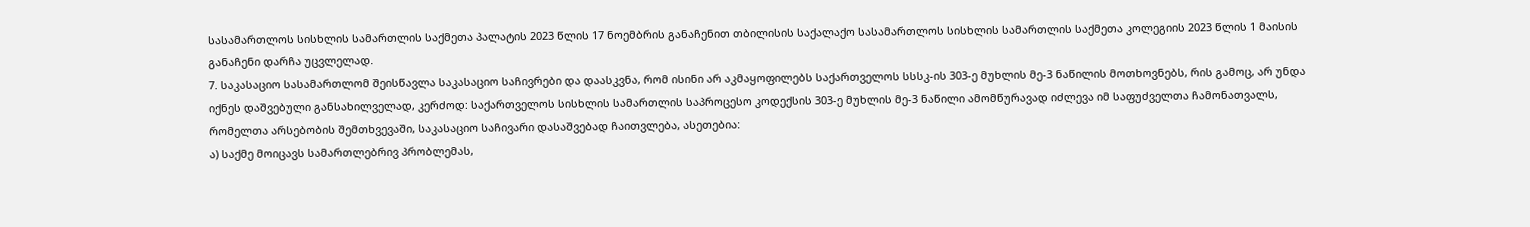სასამართლოს სისხლის სამართლის საქმეთა პალატის 2023 წლის 17 ნოემბრის განაჩენით თბილისის საქალაქო სასამართლოს სისხლის სამართლის საქმეთა კოლეგიის 2023 წლის 1 მაისის განაჩენი დარჩა უცვლელად.
7. საკასაციო სასამართლომ შეისწავლა საკასაციო საჩივრები და დაასკვნა, რომ ისინი არ აკმაყოფილებს საქართველოს სსსკ-ის 303-ე მუხლის მე-3 ნაწილის მოთხოვნებს, რის გამოც, არ უნდა იქნეს დაშვებული განსახილველად, კერძოდ: საქართველოს სისხლის სამართლის საპროცესო კოდექსის 303-ე მუხლის მე-3 ნაწილი ამომწურავად იძლევა იმ საფუძველთა ჩამონათვალს, რომელთა არსებობის შემთხვევაში, საკასაციო საჩივარი დასაშვებად ჩაითვლება, ასეთებია:
ა) საქმე მოიცავს სამართლებრივ პრობლემას,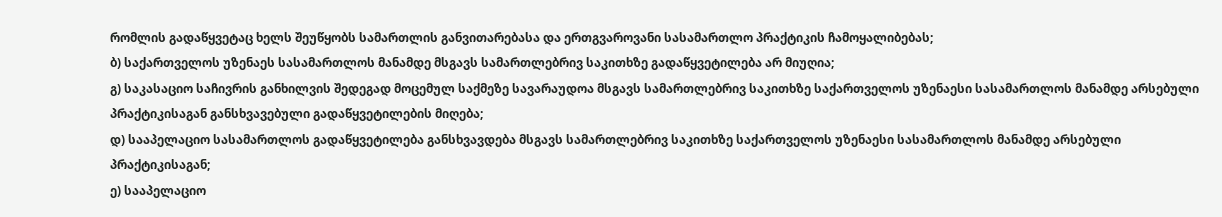რომლის გადაწყვეტაც ხელს შეუწყობს სამართლის განვითარებასა და ერთგვაროვანი სასამართლო პრაქტიკის ჩამოყალიბებას;
ბ) საქართველოს უზენაეს სასამართლოს მანამდე მსგავს სამართლებრივ საკითხზე გადაწყვეტილება არ მიუღია;
გ) საკასაციო საჩივრის განხილვის შედეგად მოცემულ საქმეზე სავარაუდოა მსგავს სამართლებრივ საკითხზე საქართველოს უზენაესი სასამართლოს მანამდე არსებული პრაქტიკისაგან განსხვავებული გადაწყვეტილების მიღება;
დ) სააპელაციო სასამართლოს გადაწყვეტილება განსხვავდება მსგავს სამართლებრივ საკითხზე საქართველოს უზენაესი სასამართლოს მანამდე არსებული პრაქტიკისაგან;
ე) სააპელაციო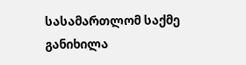სასამართლომ საქმე განიხილა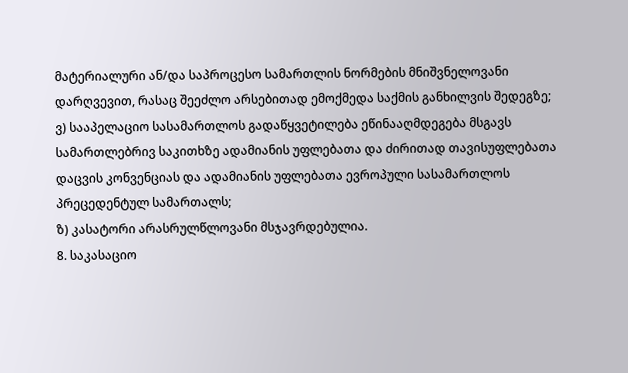მატერიალური ან/და საპროცესო სამართლის ნორმების მნიშვნელოვანი დარღვევით, რასაც შეეძლო არსებითად ემოქმედა საქმის განხილვის შედეგზე;
ვ) სააპელაციო სასამართლოს გადაწყვეტილება ეწინააღმდეგება მსგავს სამართლებრივ საკითხზე ადამიანის უფლებათა და ძირითად თავისუფლებათა დაცვის კონვენციას და ადამიანის უფლებათა ევროპული სასამართლოს პრეცედენტულ სამართალს;
ზ) კასატორი არასრულწლოვანი მსჯავრდებულია.
8. საკასაციო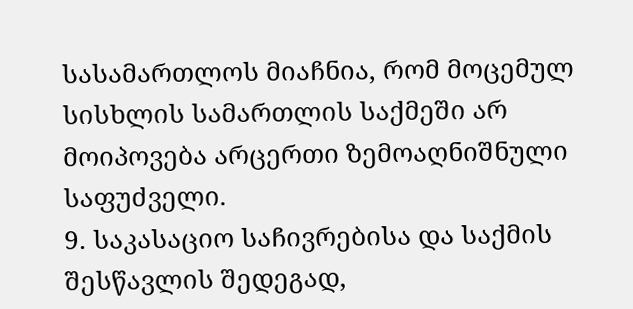სასამართლოს მიაჩნია, რომ მოცემულ სისხლის სამართლის საქმეში არ მოიპოვება არცერთი ზემოაღნიშნული საფუძველი.
9. საკასაციო საჩივრებისა და საქმის შესწავლის შედეგად,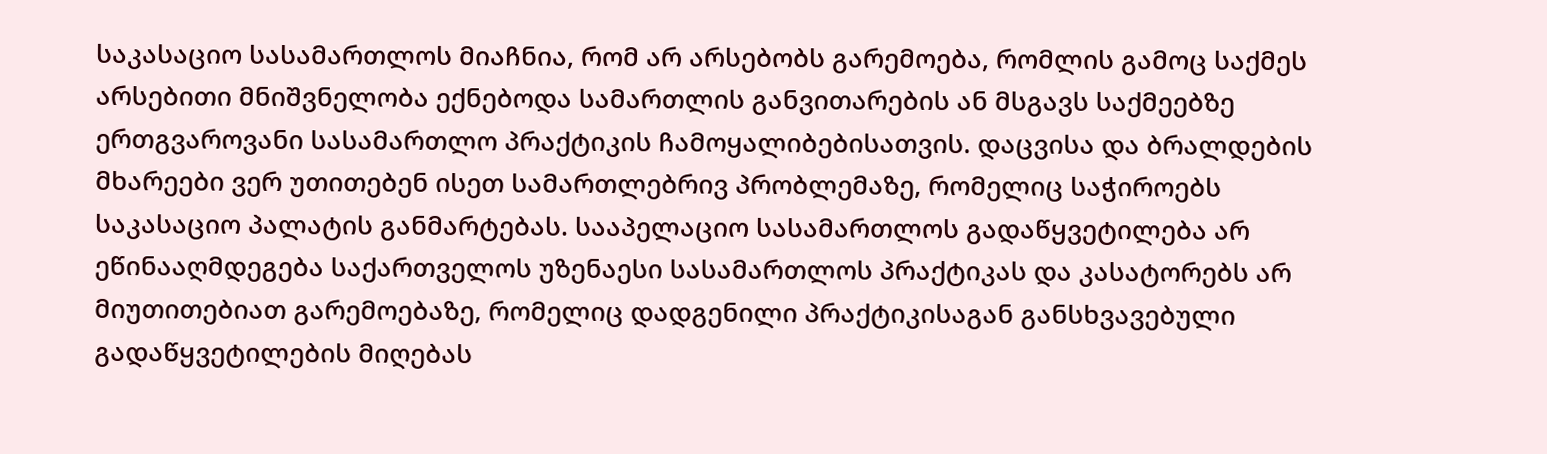საკასაციო სასამართლოს მიაჩნია, რომ არ არსებობს გარემოება, რომლის გამოც საქმეს არსებითი მნიშვნელობა ექნებოდა სამართლის განვითარების ან მსგავს საქმეებზე ერთგვაროვანი სასამართლო პრაქტიკის ჩამოყალიბებისათვის. დაცვისა და ბრალდების მხარეები ვერ უთითებენ ისეთ სამართლებრივ პრობლემაზე, რომელიც საჭიროებს საკასაციო პალატის განმარტებას. სააპელაციო სასამართლოს გადაწყვეტილება არ ეწინააღმდეგება საქართველოს უზენაესი სასამართლოს პრაქტიკას და კასატორებს არ მიუთითებიათ გარემოებაზე, რომელიც დადგენილი პრაქტიკისაგან განსხვავებული გადაწყვეტილების მიღებას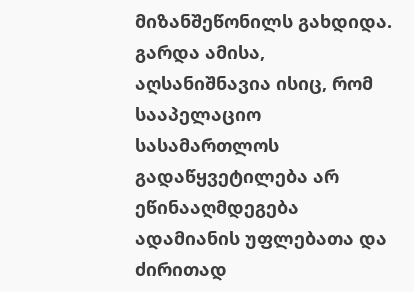მიზანშეწონილს გახდიდა. გარდა ამისა, აღსანიშნავია ისიც, რომ სააპელაციო სასამართლოს გადაწყვეტილება არ ეწინააღმდეგება ადამიანის უფლებათა და ძირითად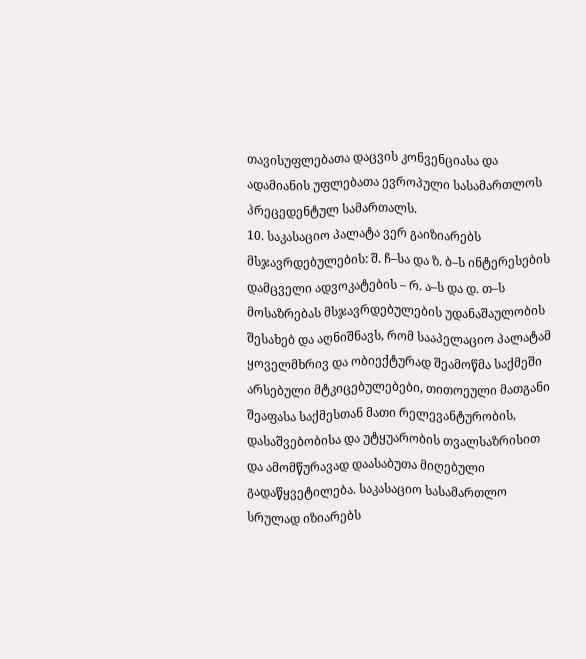თავისუფლებათა დაცვის კონვენციასა და ადამიანის უფლებათა ევროპული სასამართლოს პრეცედენტულ სამართალს.
10. საკასაციო პალატა ვერ გაიზიარებს მსჯავრდებულების: შ. ჩ–სა და ზ. ბ–ს ინტერესების დამცველი ადვოკატების – რ. ა–ს და დ. თ–ს მოსაზრებას მსჯავრდებულების უდანაშაულობის შესახებ და აღნიშნავს, რომ სააპელაციო პალატამ ყოველმხრივ და ობიექტურად შეამოწმა საქმეში არსებული მტკიცებულებები, თითოეული მათგანი შეაფასა საქმესთან მათი რელევანტურობის, დასაშვებობისა და უტყუარობის თვალსაზრისით და ამომწურავად დაასაბუთა მიღებული გადაწყვეტილება. საკასაციო სასამართლო სრულად იზიარებს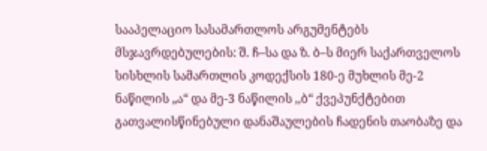სააპელაციო სასამართლოს არგუმენტებს მსჯავრდებულების: შ. ჩ–სა და ზ. ბ–ს მიერ საქართველოს სისხლის სამართლის კოდექსის 180-ე მუხლის მე-2 ნაწილის „ა“ და მე-3 ნაწილის ,,ბ“ ქვეპუნქტებით გათვალისწინებული დანაშაულების ჩადენის თაობაზე და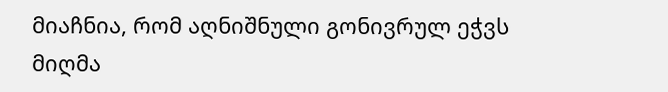მიაჩნია, რომ აღნიშნული გონივრულ ეჭვს მიღმა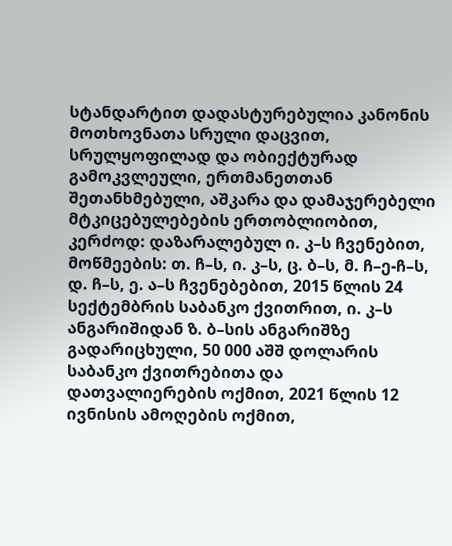სტანდარტით დადასტურებულია კანონის მოთხოვნათა სრული დაცვით, სრულყოფილად და ობიექტურად გამოკვლეული, ერთმანეთთან შეთანხმებული, აშკარა და დამაჯერებელი მტკიცებულებების ერთობლიობით, კერძოდ: დაზარალებულ ი. კ–ს ჩვენებით, მოწმეების: თ. ჩ–ს, ი. კ–ს, ც. ბ–ს, მ. ჩ–ე-ჩ–ს, დ. ჩ–ს, ე. ა–ს ჩვენებებით, 2015 წლის 24 სექტემბრის საბანკო ქვითრით, ი. კ–ს ანგარიშიდან ზ. ბ–სის ანგარიშზე გადარიცხული, 50 000 აშშ დოლარის საბანკო ქვითრებითა და დათვალიერების ოქმით, 2021 წლის 12 ივნისის ამოღების ოქმით,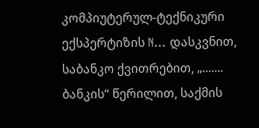კომპიუტერულ-ტექნიკური ექსპერტიზის N... დასკვნით, საბანკო ქვითრებით, „....... ბანკის“ წერილით, საქმის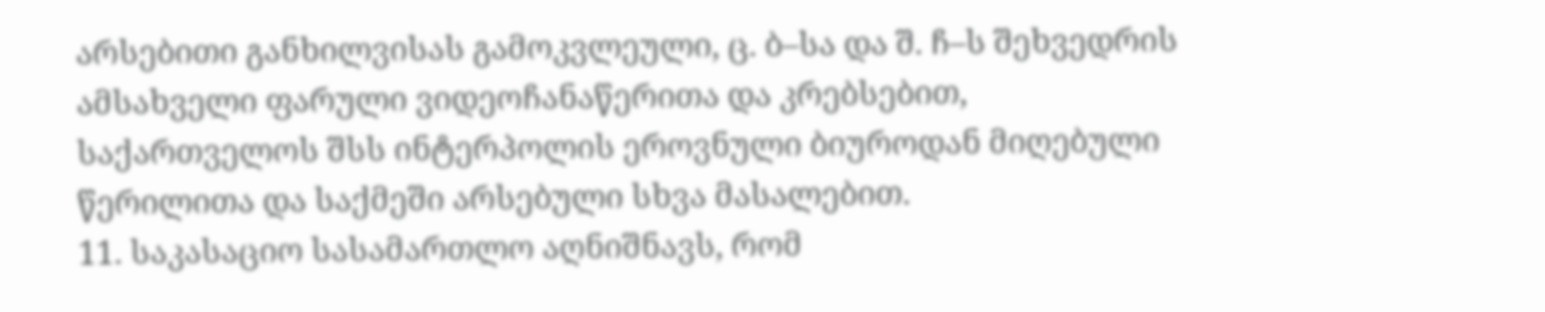არსებითი განხილვისას გამოკვლეული, ც. ბ–სა და შ. ჩ–ს შეხვედრის ამსახველი ფარული ვიდეოჩანაწერითა და კრებსებით, საქართველოს შსს ინტერპოლის ეროვნული ბიუროდან მიღებული წერილითა და საქმეში არსებული სხვა მასალებით.
11. საკასაციო სასამართლო აღნიშნავს, რომ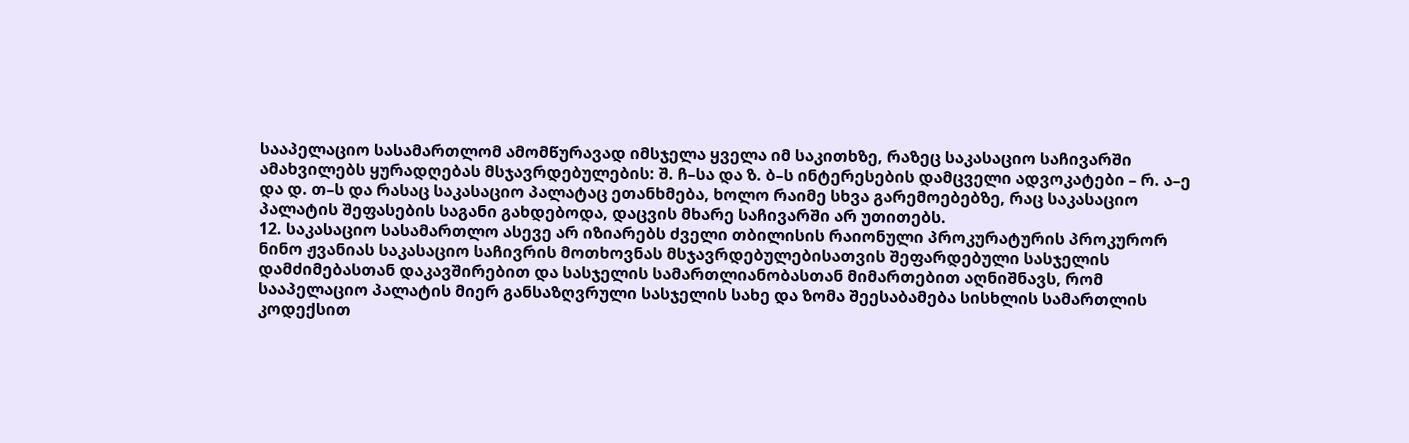სააპელაციო სასამართლომ ამომწურავად იმსჯელა ყველა იმ საკითხზე, რაზეც საკასაციო საჩივარში ამახვილებს ყურადღებას მსჯავრდებულების: შ. ჩ–სა და ზ. ბ–ს ინტერესების დამცველი ადვოკატები – რ. ა–ე და დ. თ–ს და რასაც საკასაციო პალატაც ეთანხმება, ხოლო რაიმე სხვა გარემოებებზე, რაც საკასაციო პალატის შეფასების საგანი გახდებოდა, დაცვის მხარე საჩივარში არ უთითებს.
12. საკასაციო სასამართლო ასევე არ იზიარებს ძველი თბილისის რაიონული პროკურატურის პროკურორ ნინო ჟვანიას საკასაციო საჩივრის მოთხოვნას მსჯავრდებულებისათვის შეფარდებული სასჯელის დამძიმებასთან დაკავშირებით და სასჯელის სამართლიანობასთან მიმართებით აღნიშნავს, რომ სააპელაციო პალატის მიერ განსაზღვრული სასჯელის სახე და ზომა შეესაბამება სისხლის სამართლის კოდექსით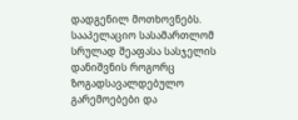დადგენილ მოთხოვნებს. სააპელაციო სასამართლომ სრულად შეაფასა სასჯელის დანიშვნის როგორც ზოგადსავალდებულო გარემოებები და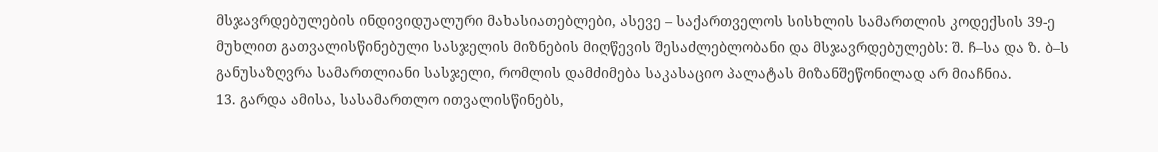მსჯავრდებულების ინდივიდუალური მახასიათებლები, ასევე – საქართველოს სისხლის სამართლის კოდექსის 39-ე მუხლით გათვალისწინებული სასჯელის მიზნების მიღწევის შესაძლებლობანი და მსჯავრდებულებს: შ. ჩ–სა და ზ. ბ–ს განუსაზღვრა სამართლიანი სასჯელი, რომლის დამძიმება საკასაციო პალატას მიზანშეწონილად არ მიაჩნია.
13. გარდა ამისა, სასამართლო ითვალისწინებს,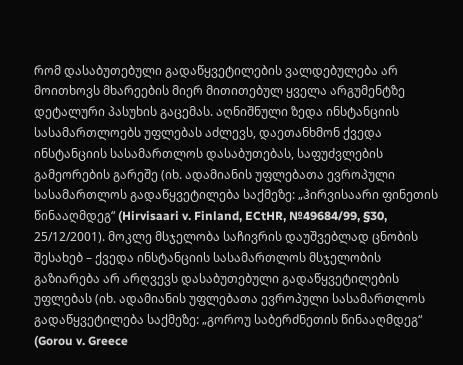რომ დასაბუთებული გადაწყვეტილების ვალდებულება არ მოითხოვს მხარეების მიერ მითითებულ ყველა არგუმენტზე დეტალური პასუხის გაცემას. აღნიშნული ზედა ინსტანციის სასამართლოებს უფლებას აძლევს, დაეთანხმონ ქვედა ინსტანციის სასამართლოს დასაბუთებას, საფუძვლების გამეორების გარეშე (იხ. ადამიანის უფლებათა ევროპული სასამართლოს გადაწყვეტილება საქმეზე: „ჰირვისაარი ფინეთის წინააღმდეგ“ (Hirvisaari v. Finland, ECtHR, №49684/99, §30, 25/12/2001). მოკლე მსჯელობა საჩივრის დაუშვებლად ცნობის შესახებ – ქვედა ინსტანციის სასამართლოს მსჯელობის გაზიარება არ არღვევს დასაბუთებული გადაწყვეტილების უფლებას (იხ. ადამიანის უფლებათა ევროპული სასამართლოს გადაწყვეტილება საქმეზე: „გოროუ საბერძნეთის წინააღმდეგ“ (Gorou v. Greece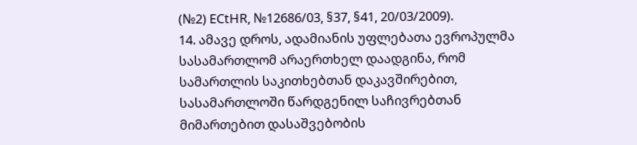(№2) ECtHR, №12686/03, §37, §41, 20/03/2009).
14. ამავე დროს, ადამიანის უფლებათა ევროპულმა სასამართლომ არაერთხელ დაადგინა, რომ სამართლის საკითხებთან დაკავშირებით, სასამართლოში წარდგენილ საჩივრებთან მიმართებით დასაშვებობის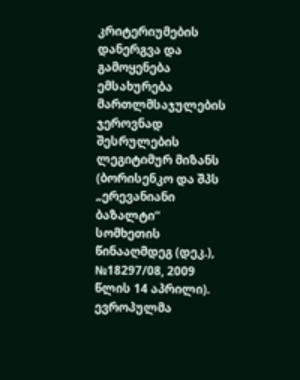კრიტერიუმების დანერგვა და გამოყენება ემსახურება მართლმსაჯულების ჯეროვნად შესრულების ლეგიტიმურ მიზანს (ბორისენკო და შპს „ერევანიანი ბაზალტი“ სომხეთის წინააღმდეგ (დეკ.), №18297/08, 2009 წლის 14 აპრილი). ევროპულმა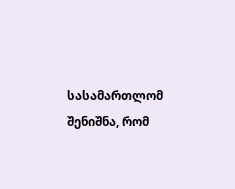სასამართლომ შენიშნა, რომ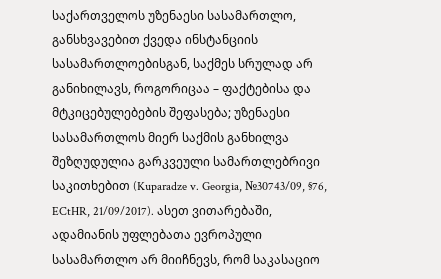საქართველოს უზენაესი სასამართლო, განსხვავებით ქვედა ინსტანციის სასამართლოებისგან, საქმეს სრულად არ განიხილავს, როგორიცაა – ფაქტებისა და მტკიცებულებების შეფასება; უზენაესი სასამართლოს მიერ საქმის განხილვა შეზღუდულია გარკვეული სამართლებრივი საკითხებით (Kuparadze v. Georgia, №30743/09, §76, ECtHR, 21/09/2017). ასეთ ვითარებაში, ადამიანის უფლებათა ევროპული სასამართლო არ მიიჩნევს, რომ საკასაციო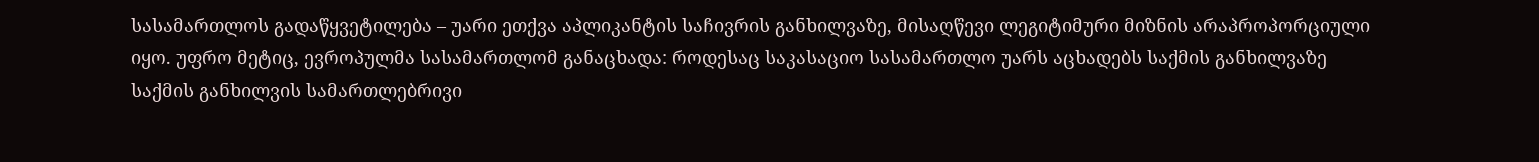სასამართლოს გადაწყვეტილება – უარი ეთქვა აპლიკანტის საჩივრის განხილვაზე, მისაღწევი ლეგიტიმური მიზნის არაპროპორციული იყო. უფრო მეტიც, ევროპულმა სასამართლომ განაცხადა: როდესაც საკასაციო სასამართლო უარს აცხადებს საქმის განხილვაზე საქმის განხილვის სამართლებრივი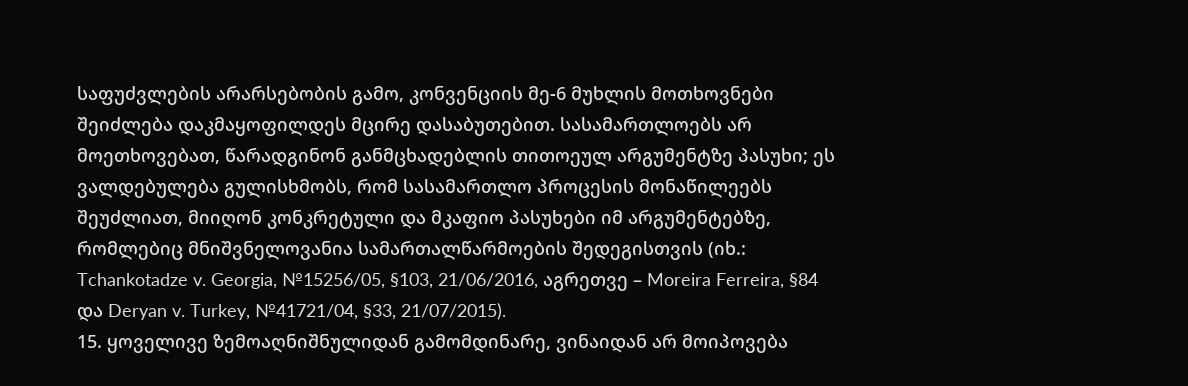საფუძვლების არარსებობის გამო, კონვენციის მე-6 მუხლის მოთხოვნები შეიძლება დაკმაყოფილდეს მცირე დასაბუთებით. სასამართლოებს არ მოეთხოვებათ, წარადგინონ განმცხადებლის თითოეულ არგუმენტზე პასუხი; ეს ვალდებულება გულისხმობს, რომ სასამართლო პროცესის მონაწილეებს შეუძლიათ, მიიღონ კონკრეტული და მკაფიო პასუხები იმ არგუმენტებზე, რომლებიც მნიშვნელოვანია სამართალწარმოების შედეგისთვის (იხ.: Tchankotadze v. Georgia, №15256/05, §103, 21/06/2016, აგრეთვე – Moreira Ferreira, §84 და Deryan v. Turkey, №41721/04, §33, 21/07/2015).
15. ყოველივე ზემოაღნიშნულიდან გამომდინარე, ვინაიდან არ მოიპოვება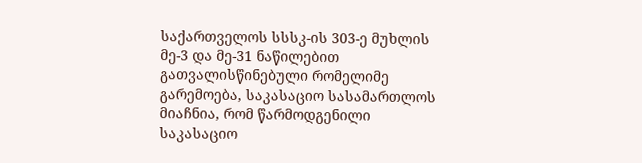საქართველოს სსსკ-ის 303-ე მუხლის მე-3 და მე-31 ნაწილებით გათვალისწინებული რომელიმე გარემოება, საკასაციო სასამართლოს მიაჩნია, რომ წარმოდგენილი საკასაციო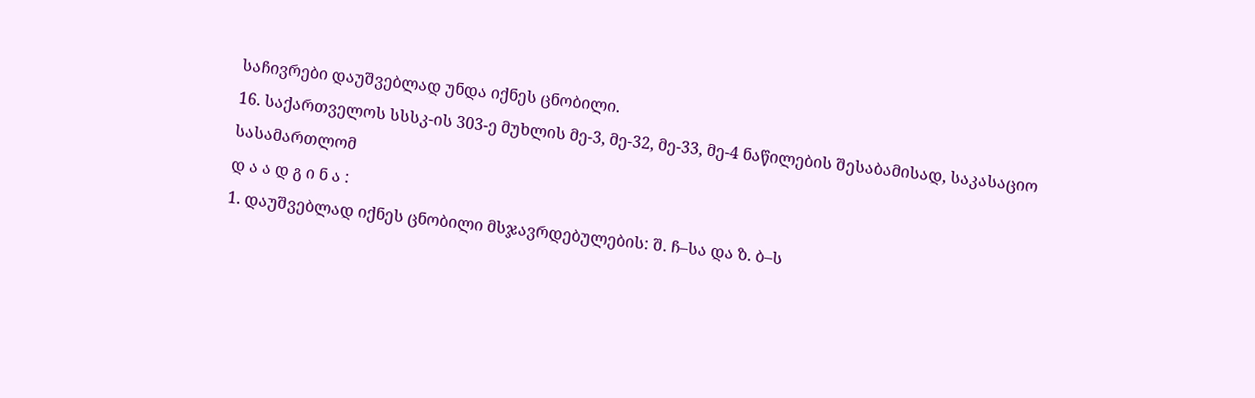საჩივრები დაუშვებლად უნდა იქნეს ცნობილი.
16. საქართველოს სსსკ-ის 303-ე მუხლის მე-3, მე-32, მე-33, მე-4 ნაწილების შესაბამისად, საკასაციო სასამართლომ
დ ა ა დ გ ი ნ ა :
1. დაუშვებლად იქნეს ცნობილი მსჯავრდებულების: შ. ჩ–სა და ზ. ბ–ს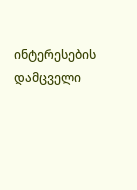ინტერესების დამცველი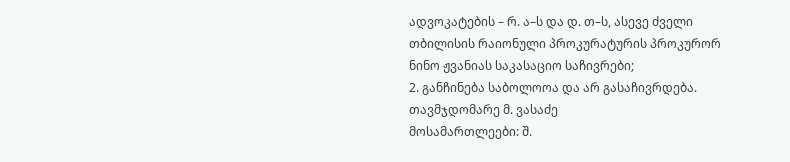ადვოკატების – რ. ა–ს და დ. თ–ს, ასევე ძველი თბილისის რაიონული პროკურატურის პროკურორ ნინო ჟვანიას საკასაციო საჩივრები;
2. განჩინება საბოლოოა და არ გასაჩივრდება.
თავმჯდომარე მ. ვასაძე
მოსამართლეები: შ.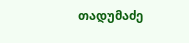თადუმაძე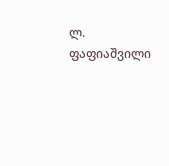ლ. ფაფიაშვილი